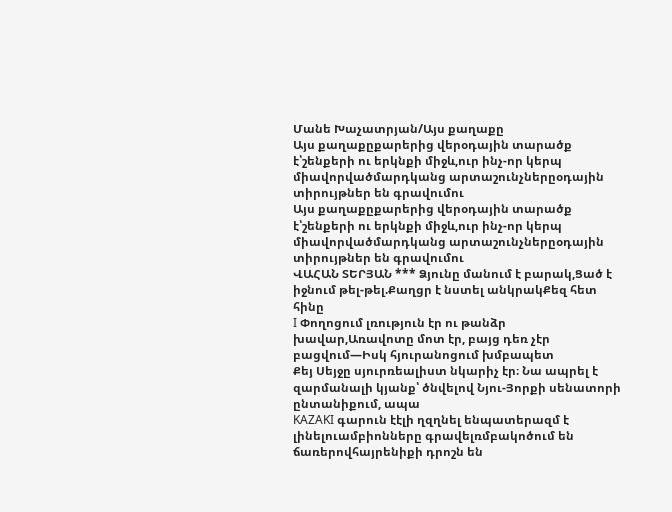Մանե Խաչատրյան/Այս քաղաքը
Այս քաղաքըքարերից վերօդային տարածք է՝շենքերի ու երկնքի միջև,ուր ինչ-որ կերպ միավորվածմարդկանց արտաշունչներըօդային տիրույթներ են գրավումու
Այս քաղաքըքարերից վերօդային տարածք է՝շենքերի ու երկնքի միջև,ուր ինչ-որ կերպ միավորվածմարդկանց արտաշունչներըօդային տիրույթներ են գրավումու
ՎԱՀԱՆ ՏԵՐՅԱՆ *** Ձյունը մանում է բարակ,Ցած է իջնում թել-թել.Քաղցր է նստել անկրակՔեզ հետ հինը
I Փողոցում լռություն էր ու թանձր խավար,Առավոտը մոտ էր, բայց դեռ չէր բացվում—Իսկ հյուրանոցում խմբապետ
Քեյ Սեյջը սյուրռեալիստ նկարիչ էր։ Նա ապրել է զարմանալի կյանք՝ ծնվելով Նյու-Յորքի սենատորի ընտանիքում, ապա
KAZAKI գարուն էէլի ղզղնել ենպատերազմ է լինելուամբիոնները գրավելռմբակոծում են ճառերովհայրենիքի դրոշն են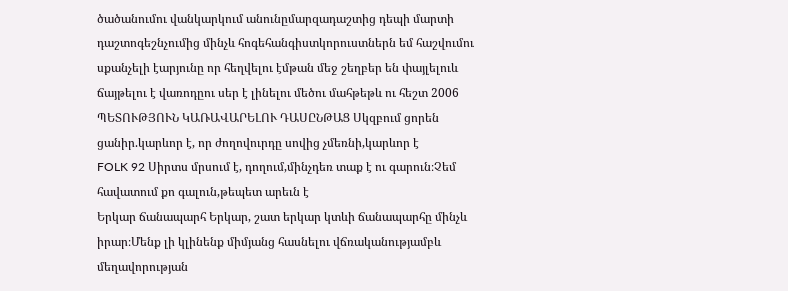ծածանումու վանկարկում անունըմարզադաշտից դեպի մարտի դաշտոգեշնչումից մինչև հոգեհանգիստկորուստներն եմ հաշվումու սքանչելի էարյունը որ հեղվելու էմթան մեջ շեղբեր են փայլելուև ճայթելու է վառոդըու սեր է լինելու մեծու մահթեթև ու հեշտ 2006 ՊԵՏՈՒԹՅՈՒՆ ԿԱՌԱՎԱՐԵԼՈՒ ԴԱՍԸՆԹԱՑ Սկզբում ցորեն ցանիր.կարևոր է, որ ժողովուրդը սովից չմեռնի,կարևոր է
FOLK 92 Սիրտս մրսում է, դողում,մինչդեռ տաք է ու գարուն։Չեմ հավատում քո գալուն,թեպետ արեւն է
Երկար ճանապարհ Երկար, շատ երկար կտևի ճանապարհը մինչև իրար։Մենք լի կլինենք միմյանց հասնելու վճռականությամբև մեղավորության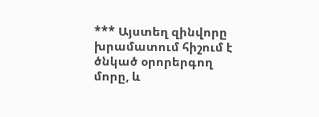*** Այստեղ զինվորը խրամատում հիշում է ծնկած օրորերգող մորը, և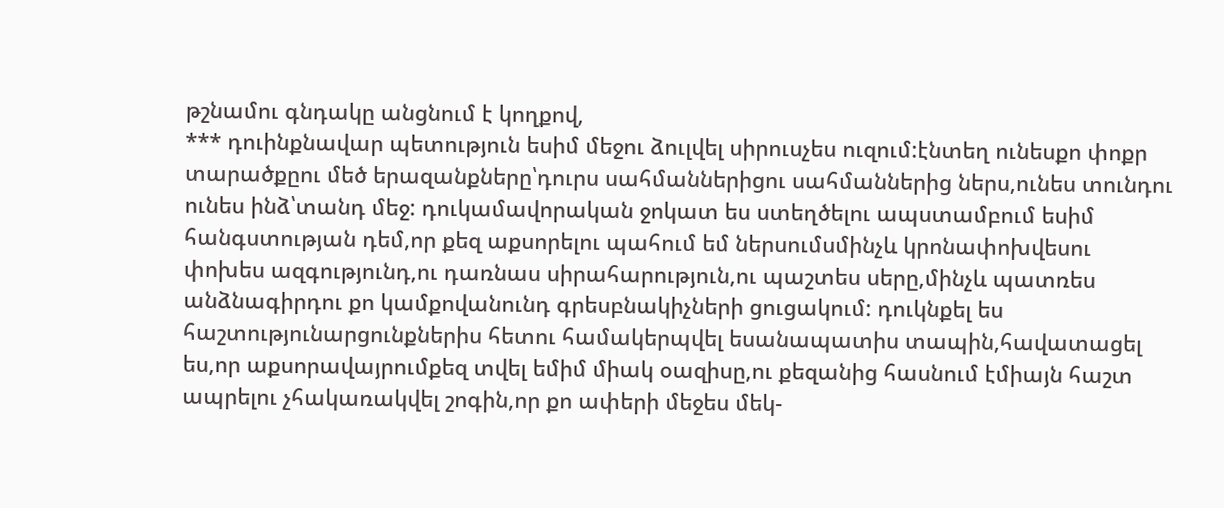թշնամու գնդակը անցնում է կողքով,
*** դուինքնավար պետություն եսիմ մեջու ձուլվել սիրուսչես ուզում:էնտեղ ունեսքո փոքր տարածքըու մեծ երազանքները՝դուրս սահմաններիցու սահմաններից ներս,ունես տունդու ունես ինձ՝տանդ մեջ: դուկամավորական ջոկատ ես ստեղծելու ապստամբում եսիմ հանգստության դեմ,որ քեզ աքսորելու պահում եմ ներսումսմինչև կրոնափոխվեսու փոխես ազգությունդ,ու դառնաս սիրահարություն,ու պաշտես սերը,մինչև պատռես անձնագիրդու քո կամքովանունդ գրեսբնակիչների ցուցակում: դուկնքել ես հաշտությունարցունքներիս հետու համակերպվել եսանապատիս տապին,հավատացել ես,որ աքսորավայրումքեզ տվել եմիմ միակ օազիսը,ու քեզանից հասնում էմիայն հաշտ ապրելու չհակառակվել շոգին,որ քո ափերի մեջես մեկ-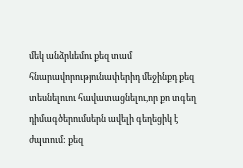մեկ անձրևեմու քեզ տամ հնարավորությունափերիդ մեջինքդ քեզ տեսնելուու հավատացնելու,որ քո տգեղ դիմագծերումսերն ավելի գեղեցիկ է ժպտում: քեզ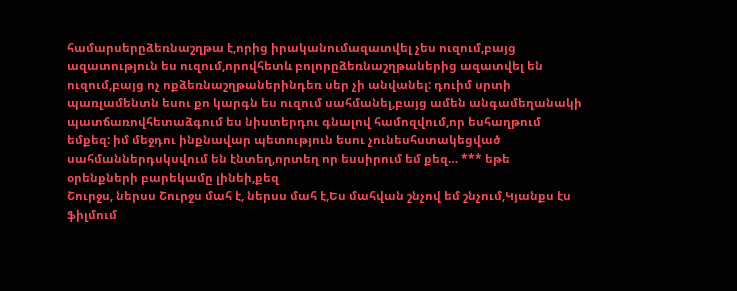համարսերըձեռնաշղթա է,որից իրականումազատվել չես ուզում,բայց ազատություն ես ուզում,որովհետև բոլորըձեռնաշղթաներից ազատվել են ուզում,բայց ոչ ոքձեռնաշղթաներինդեռ սեր չի անվանել: դուիմ սրտի պառլամենտն եսու քո կարգն ես ուզում սահմանել,բայց ամեն անգամեղանակի պատճառովհետաձգում ես նիստերդու գնալով համոզվում,որ եսհաղթում եմքեզ: իմ մեջդու ինքնավար պետություն եսու չունեսհստակեցված սահմաններդսկսվում են էնտեղ,որտեղ որ եսսիրում եմ քեզ… *** եթե օրենքների բարեկամը լինեի,քեզ
Շուրջս, ներսս Շուրջս մահ է, ներսս մահ է,Ես մահվան շնչով եմ շնչում,Կյանքս էս ֆիլմում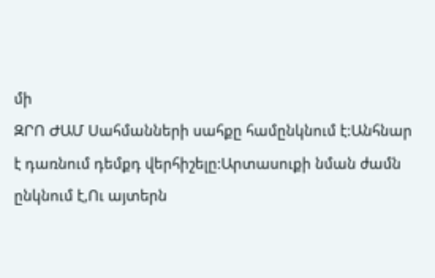մի
ԶՐՈ ԺԱՄ Սահմանների սահքը համընկնում է:Անհնար է դառնում դեմքդ վերհիշելը:Արտասուքի նման ժամն ընկնում է,Ու այտերն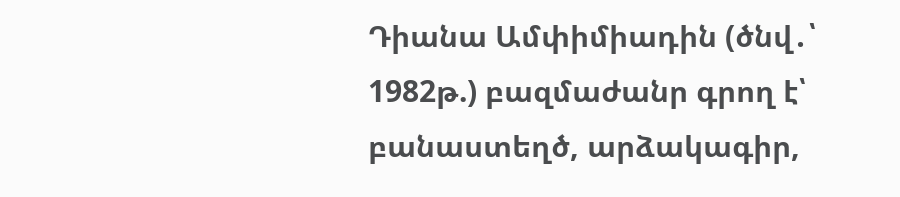Դիանա Ամփիմիադին (ծնվ․՝ 1982թ.) բազմաժանր գրող է՝ բանաստեղծ, արձակագիր,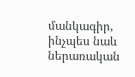մանկագիր, ինչպես նաև ներառական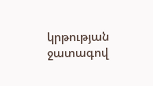կրթության ջատագով